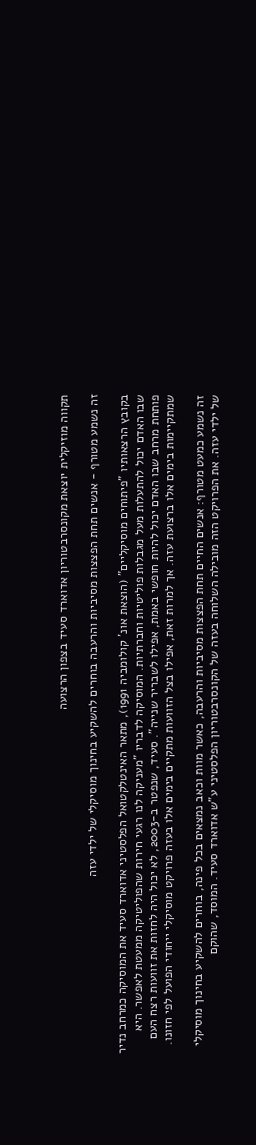תקווה מוזיקלית יוצאת מקונסרבטוריון אדוארד סעיד בצפון הרצועה

זה נשמע מטורף - אנשים תחת הפצצות מסיביות והרעבה בוחרים להשקיע בחינוך מוסיקלי של ילדי עזה

בקובץ הרצאותיו "פיתוחים מוסיקליים" (הוצאת אונ' קולומביה 1991), מתאר האינטלקטואל הפלסטיני אדוארד סעיד את המוסיקה כמרחב נדיר שבו האדם יכול להתעלות מעל מגבלות פוליטיות וחברתיות. המוסיקה לדבריו "מעניקה לנו רגעי חירות שהפוליטיקה ממעטת לאפשר. היא פותחת מרחב שבו האדם יכול להיות חופשי באמת, אפילו לשבריר שנייה". סעיד, שנפטר ב-2003, לא יכול היה לחזות את זוועות רצח העם שמתקיימות בימים אלו ברצועת עזה. אך למרות זאת, אפילו בצל הזוועות מתקיים בימים אלו בעזה פרויקט מוסיקלי ייחודי הפועל לפי חזונו.

זה נשמע כמעט מטורף: אנשים החיים תחת הפצצות מסיביות והרעבה, כאשר מוות וכאב נמצאים בכל פינה, בוחרים להשקיע בחינוך מוסיקלי של ילדי עזה. את הפרויקט הזה מובילה השלוחה בעזה של הקונסרבטוריון הפלסטיני ע"ש אדוארד סעיד. המוסד, שהוקם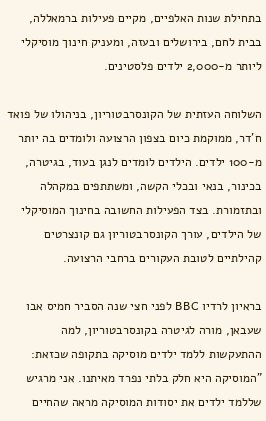בתחילת שנות האלפיים, מקיים פעילות ברמאללה, בבית לחם, בירושלים ובעזה, ומעניק חינוך מוסיקלי ליותר מ-2,000 ילדים פלסטינים.

השלוחה העזתית של הקונסרבטוריון, בניהולו של פואד ח'דר, ממוקמת כיום בצפון הרצועה ולומדים בה יותר מ-100 ילדים. הילדים לומדים לנגן בעוד, בגיטרה, בכינור, בנאי ובכלי הקשה, ומשתתפים במקהלה ובתזמורת. בצד הפעילות החשובה בחינוך המוסיקלי של הילדים, עורך הקונסרבטוריון גם קונצרטים קהילתיים לטובת העקורים ברחבי הרצועה.

בראיון לרדיו BBC לפני חצי שנה הסביר חמיס אבו שעבאן, מורה לגיטרה בקונסרבטוריון, למה ההתעקשות ללמד ילדים מוסיקה בתקופה שכזאת: "המוסיקה היא חלק בלתי נפרד מאיתנו. אני מרגיש שללמד ילדים את יסודות המוסיקה מראה שהחיים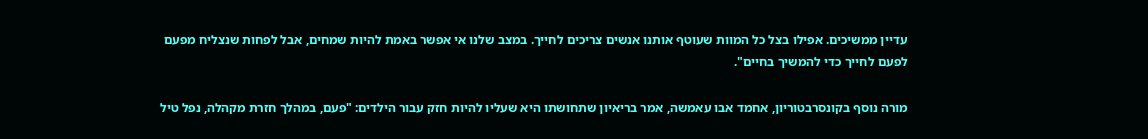עדיין ממשיכים. אפילו בצל כל המוות שעוטף אותנו אנשים צריכים לחייך. במצב שלנו אי אפשר באמת להיות שמחים, אבל לפחות שנצליח מפעם לפעם לחייך כדי להמשיך בחיים".

מורה נוסף בקונסרבטוריון, אחמד אבו עאמשה, אמר בריאיון שתחושתו היא שעליו להיות חזק עבור הילדים: "פעם, במהלך חזרת מקהלה, נפל טיל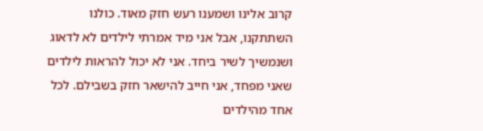קרוב אלינו ושמענו רעש חזק מאוד. כולנו השתתקנו, אבל אני מיד אמרתי לילדים לא לדאוג ושנמשיך לשיר ביחד. אני לא יכול להראות לילדים שאני מפחד, אני חייב להישאר חזק בשבילם. לכל אחד מהילדים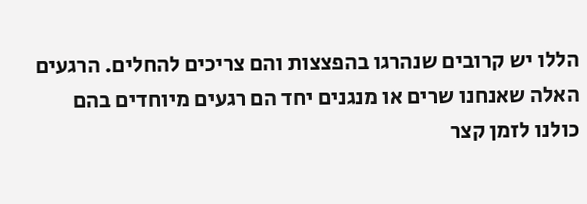הללו יש קרובים שנהרגו בהפצצות והם צריכים להחלים. הרגעים האלה שאנחנו שרים או מנגנים יחד הם רגעים מיוחדים בהם כולנו לזמן קצר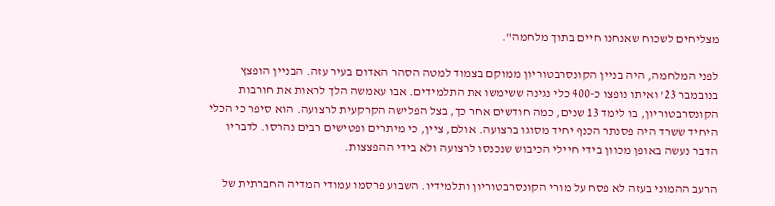מצליחים לשכוח שאנחנו חיים בתוך מלחמה".

לפני המלחמה, היה בניין הקונסרבטוריון ממוקם בצמוד למטה הסהר האדום בעיר עזה. הבניין הופצץ בנובמבר 23' ואיתו נופצו כ-400 כלי נגינה ששימשו את התלמידים. אבו עאמשה הלך לראות את חורבות הקונסרבטוריון, בו לימד 13 שנים, כמה חודשים אחר כך, בצל הפלישה הקרקעית לרצועה. הוא סיפר כי הכלי היחיד ששרד היה פסנתר הכנף יחיד מסוגו ברצועה. אולם, ציין, כי מיתרים ופטישים רבים נהרסו. לדבריו הדבר נעשה באופן מכוון בידי חיילי הכיבוש שנכנסו לרצועה ולא בידי ההפצצות.

הרעב ההמוני בעזה לא פסח על מורי הקונסרבטוריון ותלמידיו. השבוע פרסמו עמודי המדיה החברתית של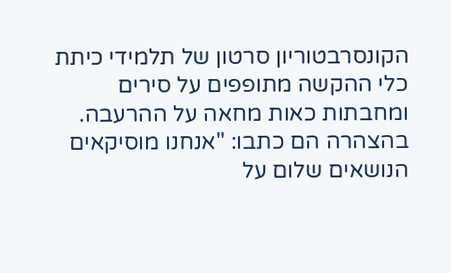הקונסרבטוריון סרטון של תלמידי כיתת כלי ההקשה מתופפים על סירים ומחבתות כאות מחאה על ההרעבה. בהצהרה הם כתבו: "אנחנו מוסיקאים הנושאים שלום על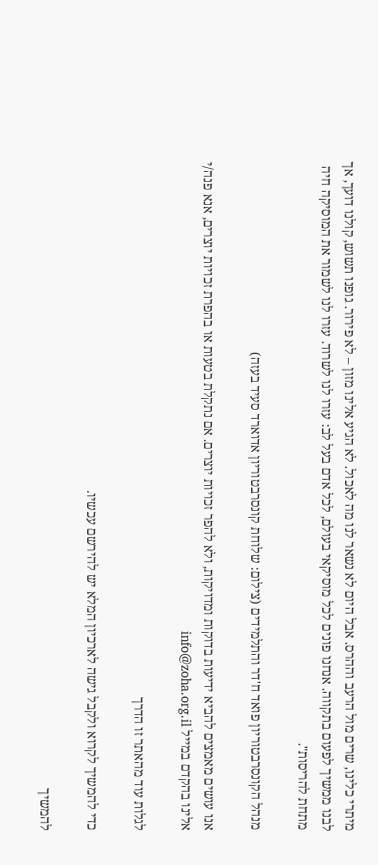מיתרי כלינו, שרים מול הרעב וההרס. אבל היום לא נשאר לנו מה לאכול. לא הגיע אלינו מזון – לא פירור. גופנו תשוש, קולנו דועך, אך לבנו ממשיך לפעום בתקווה. אנחנו פונים לכל מוסיקאי בעולם, לכל אדם בעל לב: עזרו לנו לשרוד. עזרו לנו לשמור את המוסיקה חיה מתחת להריסות".

מנהל הקונסרבטוריון פואד ח'דר והתלמידים (צילום: שלוחת קונסרבטוריון אדוארד סעיד בעזה)

אנו עושים מאמצים להביא ידיעות בדוקות ומדויקות, ולא להפר זכויות יוצרים. אם נתקלת בטעות או בהפרת זכויות יוצרים, אנא פנה/י אלינו בהקדם במייל info@zoha.org.il

לגלות עוד מהאתר זו הדרך

כדי להמשיך לקרוא ולקבל גישה לארכיון המלא יש להירשם עכשיו.

להמשיך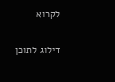לקרוא

דילוג לתוכן